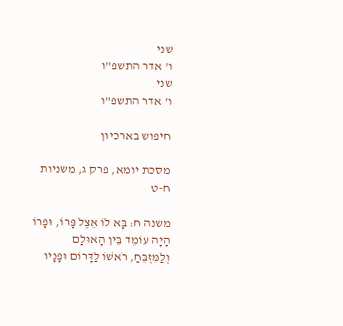שני
ו' אדר התשפ"ו
שני
ו' אדר התשפ"ו

חיפוש בארכיון

מסכת יומא, פרק ג, משניות ח-ט

משנה ח: בָּא לוֹ אֵצֶל פָּרוֹ, וּפָרוֹ הָיָה עוֹמֵד בֵּין הָאוּלָם וְלַמִּזְבֵּחַ, רֹאשׁוֹ לַדָּרוֹם וּפָנָיו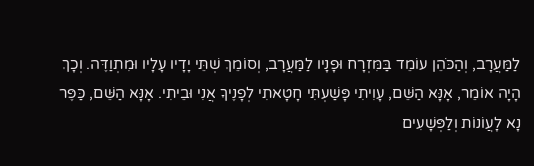לַמַּעֲרָב, וְהַכֹּהֵן עוֹמֵד בַּמִּזְרָח וּפָנָיו לַמַּעֲרָב, וְסוֹמֵךְ שְׁתֵּי יָדָיו עָלָיו וּמִתְוַדֶּה. וְכָךְ הָיָה אוֹמֵר, אָנָּא הַשֵּׁם, עָוִיתִי פָּשַׁעְתִּי חָטָאתִי לְפָנֶיךָ אֲנִי וּבֵיתִי. אָנָּא הַשֵּׁם, כַּפֶּר נָא לָעֲוֹנוֹת וְלַפְּשָׁעִים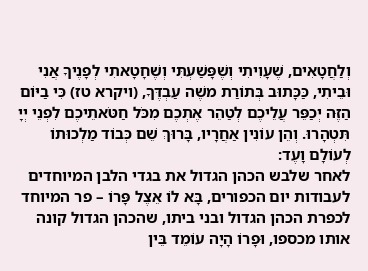וְלַחֲטָאִים, שֶׁעָוִיתִי וְשֶׁפָּשַׁעְתִּי וְשֶׁחָטָאתִי לְפָנֶיךָ אֲנִי וּבֵיתִי, כַּכָּתוּב בְּתוֹרַת משֶׁה עַבְדֶּךָ, (ויקרא טז) כִּי בַיּוֹם הַזֶּה יְכַפֵּר עֲלֵיכֶם לְטַהֵר אֶתְכֶם מִכֹּל חַטֹּאתֵיכֶם לִפְנֵי יְיָ תִּטְהָרוּ. וְהֵן עוֹנִין אַחֲרָיו, בָּרוּךְ שֵׁם כְּבוֹד מַלְכוּתוֹ לְעוֹלָם וָעֶד:
לאחר שלבש הכהן הגדול את בגדי הלבן המיוחדים לעבודות יום הכפורים, בָּא לוֹ אֵצֶל פָּרוֹ – פר המיוחד לכפרת הכהן הגדול ובני ביתו, שהכהן הגדול קונה אותו מכספו, וּפָרוֹ הָיָה עוֹמֵד בֵּין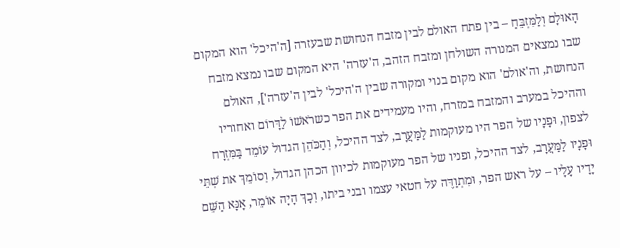הָאוּלָם וְלַמִּזְבֵּחַ – בין פתח האולם לבין מזבח הנחושת שבעזרה [ה'היכל' הוא המקום שבו נמצאים המנורה השולחן ומזבח הזהב, ה'עזרה' היא המקום שבו נמצא מזבח הנחושת, וה'אולם' הוא מקום בנוי ומקורה שבין ה'היכל' לבין ה'עזרה'], האולם וההיכל במערב והמזבח במזרח, והיו מעמידים את הפר כשרֹאשׁוֹ לַדָּרוֹם ואחוריו לצפון, וּפָנָיו של הפר היו מעוקמות לַמַּעֲרָב, לצד ההיכל, וְהַכֹּהֵן הגדול עוֹמֵד בַּמִּזְרָח וּפָנָיו לַמַּעֲרָב, לצד ההיכל, ופניו של הפר מעוקמות לכיוון הכהן הגדול, וְסוֹמֵךְ את שְׁתֵּי יָדָיו עָלָיו – על ראש הפר, וּמִתְוַדֶּה על חטאי עצמו ובני ביתו, וְכָךְ הָיָה אוֹמֵר, אָנָּא הַשֵּׁם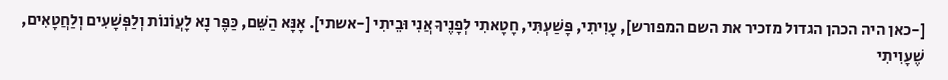[-כאן היה הכהן הגדול מזכיר את השם המפורש], עָוִיתִי, פָּשַׁעְתִּי, חָטָאתִי לְפָנֶיךָ אֲנִי וּבֵיתִי [-אשתי]. אָנָּא הַשֵּׁם, כַּפֶּר נָא לָעֲוֹנוֹת וְלַפְּשָׁעִים וְלַחֲטָאִים, שֶׁעָוִיתִי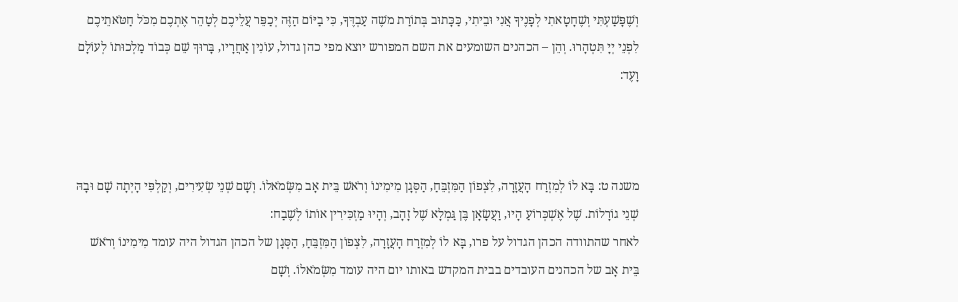וְשֶׁפָּשַׁעְתִּי וְשֶׁחָטָאתִי לְפָנֶיךָ אֲנִי וּבֵיתִי, כַּכָּתוּב בְּתוֹרַת משֶׁה עַבְדֶּךָ, כִּי בַיּוֹם הַזֶּה יְכַפֵּר עֲלֵיכֶם לְטַהֵר אֶתְכֶם מִכֹּל חַטֹּאתֵיכֶם לִפְנֵי יְיָ תִּטְהָרוּ. וְהֵן – הכהנים השומעים את השם המפורש יוצא מפי כהן גדול, עוֹנִין אַחֲרָיו, בָּרוּךְ שֵׁם כְּבוֹד מַלְכוּתוֹ לְעוֹלָם וָעֶד:



משנה ט: בָּא לוֹ לְמִזְרַח הָעֲזָרָה, לִצְפוֹן הַמִּזְבֵּחַ, הַסְּגָן מִימִינוֹ וְרֹאשׁ בֵּית אָב מִשְּׂמֹאלוֹ. וְשָׁם שְׁנֵי שְׂעִירִים, וְקַלְפִּי הָיְתָה שָׁם וּבָהּ שְׁנֵי גוֹרָלוֹת. שֶׁל אֶשְׁכְּרוֹעַ הָיוּ, וַעֲשָׂאָן בֶּן גַּמְלָא שֶׁל זָהָב, וְהָיוּ מַזְכִּירִין אוֹתוֹ לְשֶׁבַח:
לאחר שהתוודה הכהן הגדול על פרו, בָּא לוֹ לְמִזְרַח הָעֲזָרָה, לִצְפוֹן הַמִּזְבֵּחַ, הַסְּגָן של הכהן הגדול היה עומד מִימִינוֹ וְרֹאשׁ בֵּית אָב של הכהנים העובדים בבית המקדש באותו יום היה עומד מִשְּׂמֹאלוֹ. וְשָׁם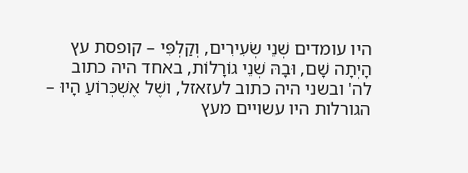היו עומדים שְׁנֵי שְׂעִירִים, וְקַלְפִּי – קופסת עץ הָיְתָה שָׁם, וּבָהּ שְׁנֵי גוֹרָלוֹת, באחד היה כתוב לה' ובשני היה כתוב לעזאזל, ושֶׁל אֶשְׁכְּרוֹעַ הָיוּ – הגורלות היו עשויים מעץ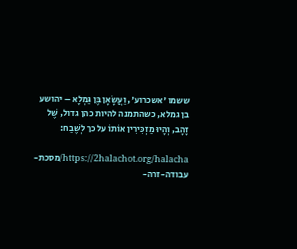ששמו 'אשכרוע', וַעֲשָׂאָן בֶּן גַּמְלָא – יהושע בן גמלא, כשהתמנה להיות כהן גדול, שֶׁל זָהָב, וְהָיוּ מַזְכִּירִין אוֹתוֹ על כך לְשֶׁבַח:

https://2halachot.org/halacha/מסכת-עבודה-זרה-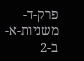פרק-ד-משניות-א-ב-2